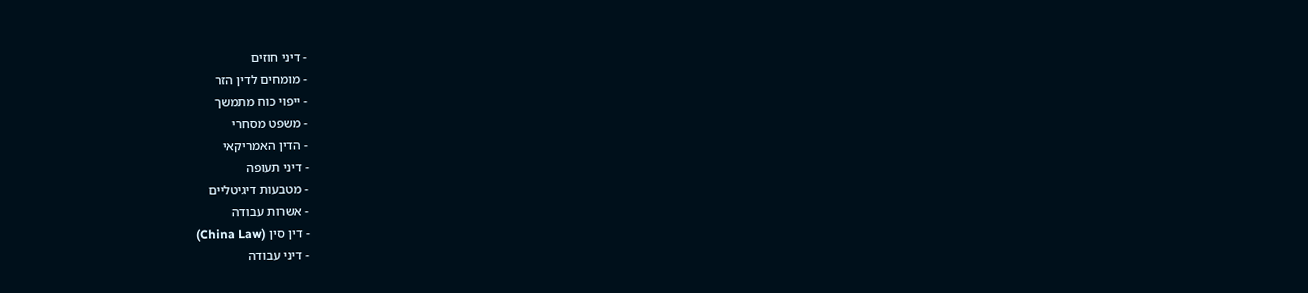- דיני חוזים
- מומחים לדין הזר
- ייפוי כוח מתמשך
- משפט מסחרי
- הדין האמריקאי
- דיני תעופה
- מטבעות דיגיטליים
- אשרות עבודה
- דין סין (China Law)
- דיני עבודה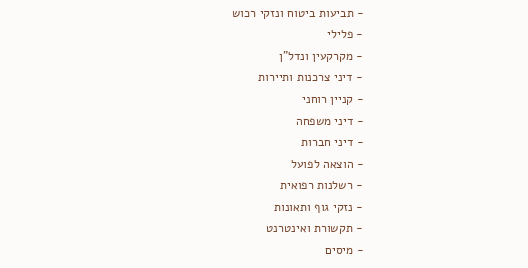- תביעות ביטוח ונזקי רכוש
- פלילי
- מקרקעין ונדל"ן
- דיני צרכנות ותיירות
- קניין רוחני
- דיני משפחה
- דיני חברות
- הוצאה לפועל
- רשלנות רפואית
- נזקי גוף ותאונות
- תקשורת ואינטרנט
- מיסים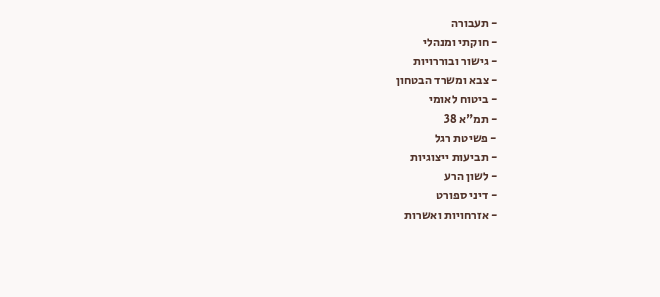- תעבורה
- חוקתי ומנהלי
- גישור ובוררויות
- צבא ומשרד הבטחון
- ביטוח לאומי
- תמ"א 38
- פשיטת רגל
- תביעות ייצוגיות
- לשון הרע
- דיני ספורט
- אזרחויות ואשרות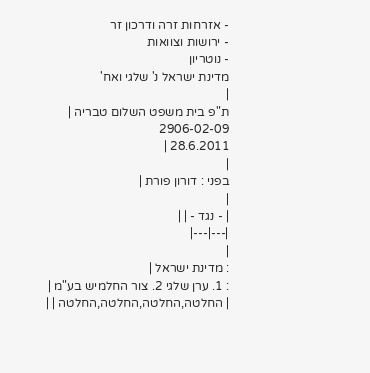- אזרחות זרה ודרכון זר
- ירושות וצוואות
- נוטריון
מדינת ישראל נ' שלגי ואח'
|
ת"פ בית משפט השלום טבריה |
2906-02-09
28.6.2011 |
|
בפני : דורון פורת |
|
| - נגד - | |
|---|---|
|
: מדינת ישראל |
: 1. ערן שלגי 2. צור החלמיש בע"מ |
| החלטה,החלטה,החלטה,החלטה | |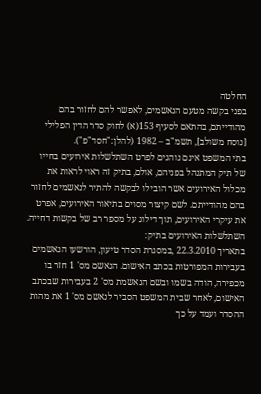החלטה
בפני בקשה מטעם הנאשמים, לאפשר להם לחזור בהם מהודייתם, בהתאם לסעיף 153(א) לחוק סדר הדין הפלילי [נוסח משולב], תשמ"ב – 1982 (להלן:"חסד"פ").
בתי המשפט אינם נוהגים לפרט השתלשלות אירועים בחייו של תיק המתנהל בפניהם, אולם, בתיק זה ראוי לראות את מכלול האירועים אשר הובילו לבקשה להתיר לנאשמים לחזור בהם מהודייתם. לשם קיצור מסוים בתיאור האירועים, אפרט את עיקרי האירועים, תוך דילוג על מספר רב של בקשות דחייה.
השתלשלות האירועים בתיק:
בתאריך 22.3.2010 ,במסגרת הסדר טיעון, הורשעו הנאשמים בעבירות המפורטות בכתב האישום. הנאשם מס' 1 חזר בו מכפירה, הודה בשמו ובשם הנאשמת מס' 2 בעבירות שבכתב האישום, לאחר שבית המשפט הסביר לנאשם מס' 1 את מהות ההסדר ועמד על כך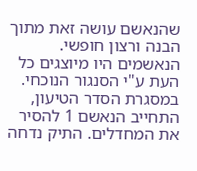שהנאשם עושה זאת מתוך הבנה ורצון חופשי. הנאשמים היו מיוצגים כל העת ע"י הסנגור הנוכחי. במסגרת הסדר הטיעון, התחייב הנאשם 1 להסיר את המחדלים. התיק נדחה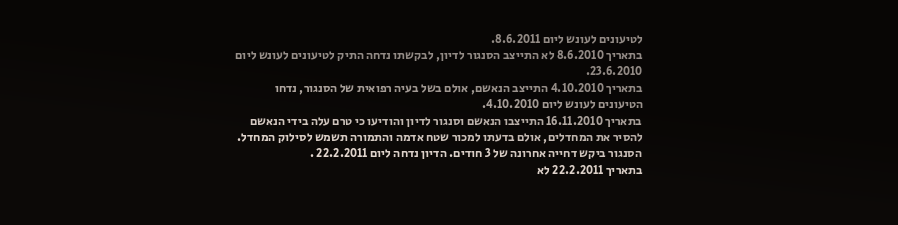לטיעונים לעונש ליום 8.6.2011.
בתאריך 8.6.2010 לא התייצב הסנגור לדיון, לבקשתו נדחה התיק לטיעונים לעונש ליום 23.6.2010.
בתאריך 4.10.2010 התייצב הנאשם, אולם בשל בעיה רפואית של הסנגור, נדחו הטיעונים לעונש ליום 4.10.2010.
בתאריך 16.11.2010 התייצבו הנאשם וסנגור לדיון והודיעו כי טרם עלה בידי הנאשם להסיר את המחדלים, אולם בדעתו למכור שטח אדמה והתמורה תשמש לסילוק המחדל. הסנגור ביקש דחייה אחרונה של 3 חודים. הדיון נדחה ליום 22.2.2011 .
בתאריך 22.2.2011 לא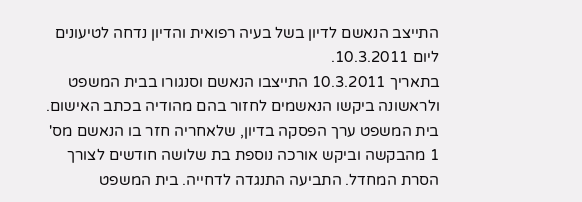התייצב הנאשם לדיון בשל בעיה רפואית והדיון נדחה לטיעונים ליום 10.3.2011.
בתאריך 10.3.2011 התייצבו הנאשם וסנגורו בבית המשפט ולראשונה ביקשו הנאשמים לחזור בהם מהודיה בכתב האישום. בית המשפט ערך הפסקה בדיון, שלאחריה חזר בו הנאשם מס' 1 מהבקשה וביקש אורכה נוספת בת שלושה חודשים לצורך הסרת המחדל. התביעה התנגדה לדחייה. בית המשפט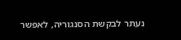נעתר לבקשת הסנגוריה, לאפשר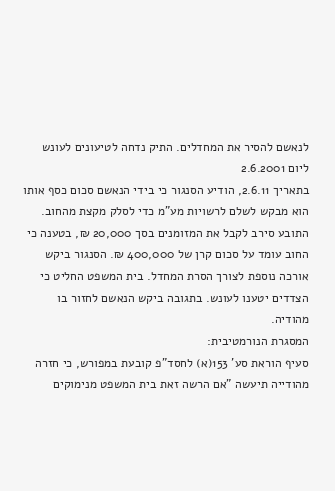לנאשם להסיר את המחדלים. התיק נדחה לטיעונים לעונש ליום 2.6.2001
בתאריך 2.6.11, הודיע הסנגור כי בידי הנאשם סכום כסף אותו הוא מבקש לשלם לרשויות מע"מ כדי לסלק מקצת מהחוב. התובע סירב לקבל את המזומנים בסך 20,000 ₪, בטענה כי החוב עומד על סכום קרן של 400,000 ₪. הסנגור ביקש אורכה נוספת לצורך הסרת המחדל. בית המשפט החליט כי הצדדים יטענו לעונש. בתגובה ביקש הנאשם לחזור בו מהודיה.
המסגרת הנורמטיבית:
סעיף הוראת סע' 153(א) לחסד"פ קובעת במפורש, כי חזרה מהודייה תיעשה "אם הרשה זאת בית המשפט מנימוקים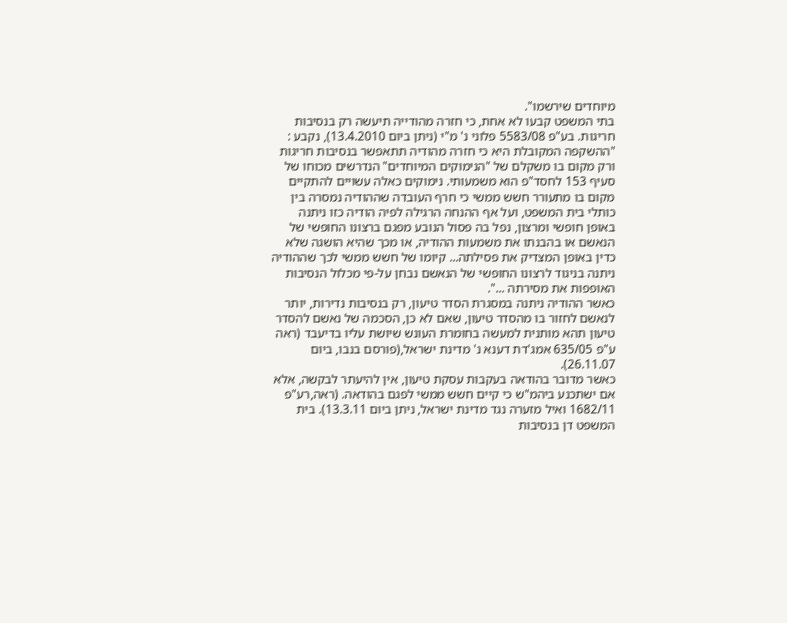מיוחדים שירשמו".
בתי המשפט קבעו לא אחת, כי חזרה מהודייה תיעשה רק בנסיבות חריגות. בע"פ 5583/08 פלוני נ' מ"י (ניתן ביום 13.4.2010), נקבע :
"ההשקפה המקובלת היא כי חזרה מהודיה תתאפשר בנסיבות חריגות ורק מקום בו משקלם של "הנימוקים המיוחדים" הנדרשים מכוחו של סעיף 153 לחסד"פ הוא משמעותי. נימוקים כאלה עשויים להתקיים מקום בו מתעורר חשש ממשי כי חרף העובדה שההודיה נמסרה בין כותלי בית המשפט, ועל אף ההנחה הרגילה לפיה הודיה כזו ניתנה באופן חופשי ומרצון, נפל בה פסול הנובע מפגם ברצונו החופשי של הנאשם או בהבנתו את משמעות ההודיה, או מכך שהיא הושגה שלא כדין באופן המצדיק את פסילתה... קיומו של חשש ממשי לכך שההודיה ניתנה בניגוד לרצונו החופשי של הנאשם נבחן על-פי מכלול הנסיבות האופפות את מסירתה ...".
כאשר ההודיה ניתנה במסגרת הסדר טיעון, רק בנסיבות נדירות, יותר לנאשם לחזור בו מהסדר טיעון, שאם לא כן, הסכמה של נאשם להסדר טיעון תהא מותנית למעשה בחומרת העונש שיושת עליו בדיעבד (ראה ע"פ 635/05 אמג'דת דענא נ' מדינת ישראל,(פורסם בנבו, ביום 26.11.07).
כאשר מדובר בהודאה בעקבות עסקת טיעון, אין להיעתר לבקשה, אלא אם ישתכנע ביהמ"ש כי קיים חשש ממשי לפגם בהודאה. (ראה,רע"פ 1682/11 ואיל מזערה נגד מדינת ישראל, ניתן ביום 13.3.11). בית המשפט דן בנסיבות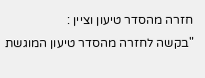חזרה מהסדר טיעון וציין :
"בקשה לחזרה מהסדר טיעון המוגשת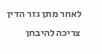לאחר מתן גזר הדין צריכה להיבחן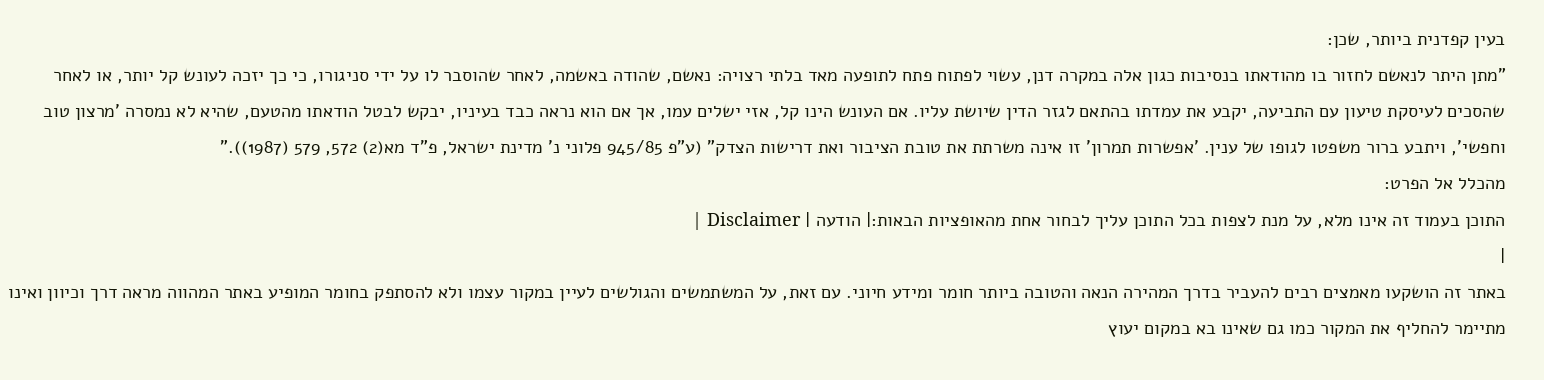בעין קפדנית ביותר, שכן:
"מתן היתר לנאשם לחזור בו מהודאתו בנסיבות כגון אלה במקרה דנן, עשוי לפתוח פתח לתופעה מאד בלתי רצויה: נאשם, שהודה באשמה, לאחר שהוסבר לו על ידי סניגורו, כי כך יזכה לעונש קל יותר, או לאחר שהסכים לעיסקת טיעון עם התביעה, יקבע את עמדתו בהתאם לגזר הדין שיושת עליו. אם העונש הינו קל, אזי ישלים עמו, אך אם הוא נראה כבד בעיניו, יבקש לבטל הודאתו מהטעם, שהיא לא נמסרה 'מרצון טוב וחפשי', ויתבע ברור משפטו לגופו של ענין. 'אפשרות תמרון' זו אינה משרתת את טובת הציבור ואת דרישות הצדק" (ע"פ 945/85 פלוני נ' מדינת ישראל, פ"ד מא(2) 572, 579 (1987))."
מהכלל אל הפרט:
התוכן בעמוד זה אינו מלא, על מנת לצפות בכל התוכן עליך לבחור אחת מהאופציות הבאות:| הודעה | Disclaimer |
|
באתר זה הושקעו מאמצים רבים להעביר בדרך המהירה הנאה והטובה ביותר חומר ומידע חיוני. עם זאת, על המשתמשים והגולשים לעיין במקור עצמו ולא להסתפק בחומר המופיע באתר המהווה מראה דרך וכיוון ואינו מתיימר להחליף את המקור כמו גם שאינו בא במקום יעוץ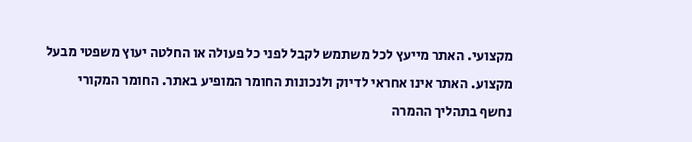מקצועי. האתר מייעץ לכל משתמש לקבל לפני כל פעולה או החלטה יעוץ משפטי מבעל מקצוע. האתר אינו אחראי לדיוק ולנכונות החומר המופיע באתר. החומר המקורי נחשף בתהליך ההמרה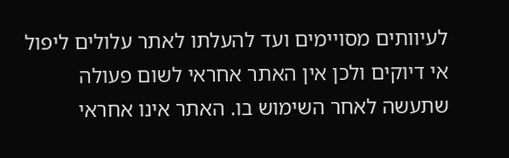לעיוותים מסויימים ועד להעלתו לאתר עלולים ליפול אי דיוקים ולכן אין האתר אחראי לשום פעולה שתעשה לאחר השימוש בו. האתר אינו אחראי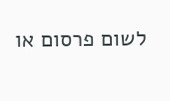לשום פרסום או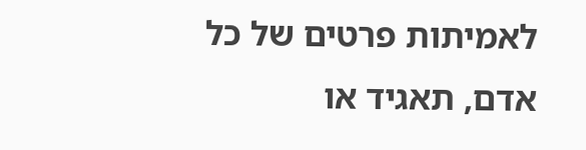לאמיתות פרטים של כל אדם, תאגיד או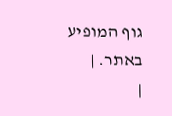גוף המופיע באתר. |
|